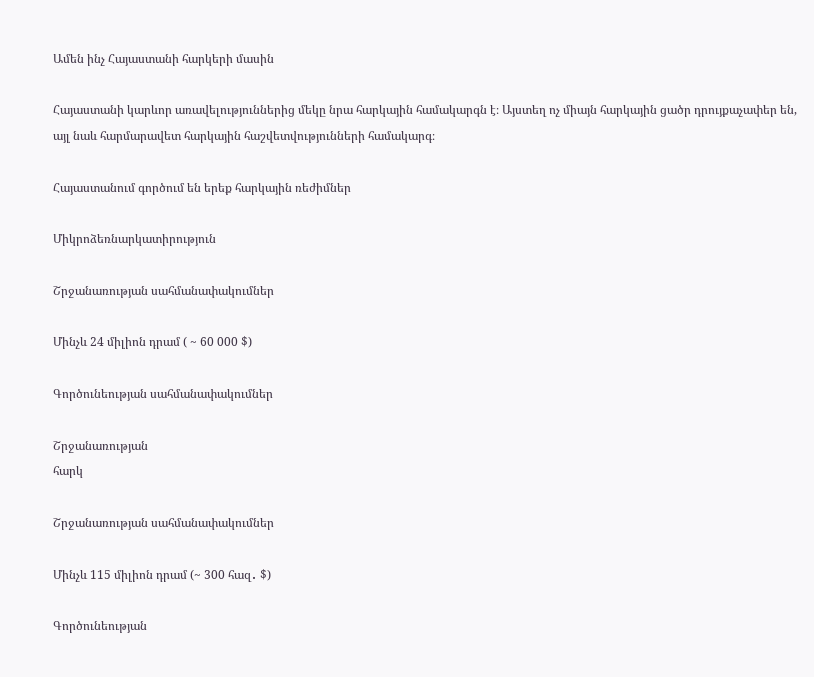Ամեն ինչ Հայաստանի հարկերի մասին

Հայաստանի կարևոր առավելություններից մեկը նրա հարկային համակարգն է։ Այստեղ ոչ միայն հարկային ցածր դրույքաչափեր են, այլ նաև հարմարավետ հարկային հաշվետվությունների համակարգ։

Հայաստանում գործում են երեք հարկային ռեժիմներ

Միկրոձեռնարկատիրություն

Շրջանառության սահմանափակումներ

Մինչև 24 միլիոն դրամ ( ~ 60 000 $)

Գործունեության սահմանափակումներ

Շրջանառության
հարկ

Շրջանառության սահմանափակումներ

Մինչև 115 միլիոն դրամ (~ 300 հազ․ $)

Գործունեության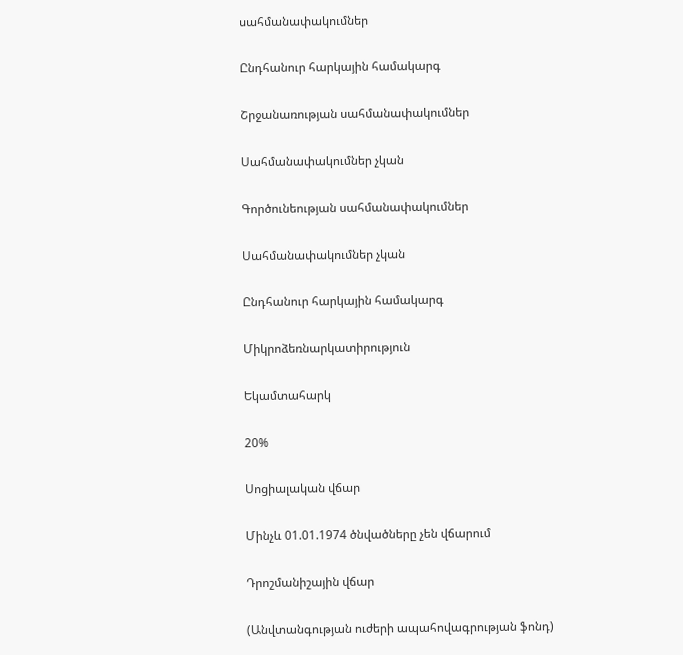սահմանափակումներ

Ընդհանուր հարկային համակարգ

Շրջանառության սահմանափակումներ

Սահմանափակումներ չկան

Գործունեության սահմանափակումներ

Սահմանափակումներ չկան

Ընդհանուր հարկային համակարգ

Միկրոձեռնարկատիրություն

Եկամտահարկ

20%

Սոցիալական վճար

Մինչև 01.01.1974 ծնվածները չեն վճարում

Դրոշմանիշային վճար

(Անվտանգության ուժերի ապահովագրության ֆոնդ)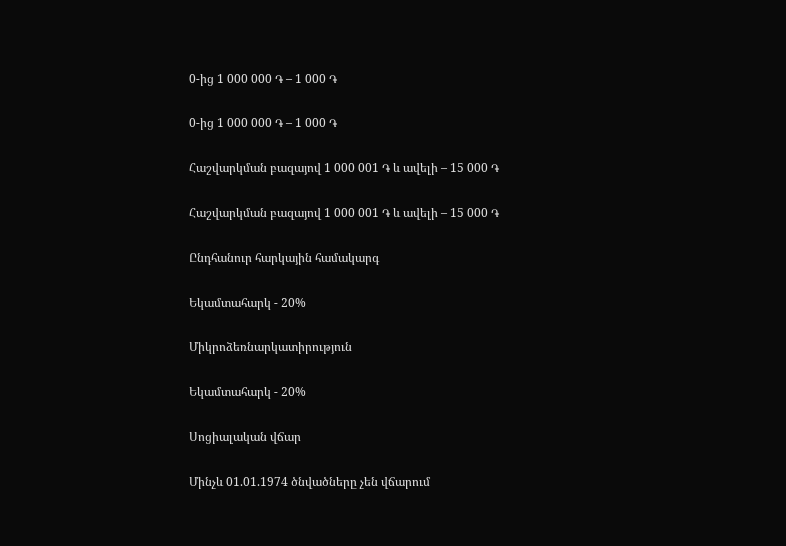0-ից 1 000 000 ֏ – 1 000 ֏

0-ից 1 000 000 ֏ – 1 000 ֏

Հաշվարկման բազայով 1 000 001 ֏ և ավելի – 15 000 ֏

Հաշվարկման բազայով 1 000 001 ֏ և ավելի – 15 000 ֏

Ընդհանուր հարկային համակարգ

Եկամտահարկ - 20%

Միկրոձեռնարկատիրություն

Եկամտահարկ - 20%

Սոցիալական վճար

Մինչև 01.01.1974 ծնվածները չեն վճարում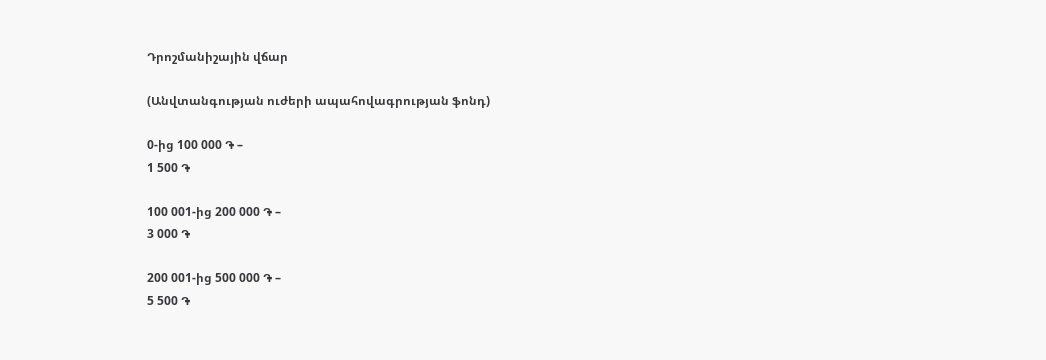Դրոշմանիշային վճար

(Անվտանգության ուժերի ապահովագրության ֆոնդ)

0-ից 100 000 ֏ –
1 500 ֏

100 001-ից 200 000 ֏ –
3 000 ֏

200 001-ից 500 000 ֏ –
5 500 ֏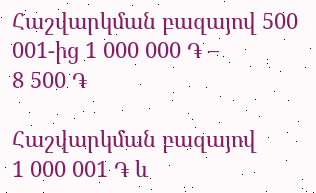Հաշվարկման բազայով 500 001-ից 1 000 000 ֏ –
8 500 ֏

Հաշվարկման բազայով
1 000 001 ֏ և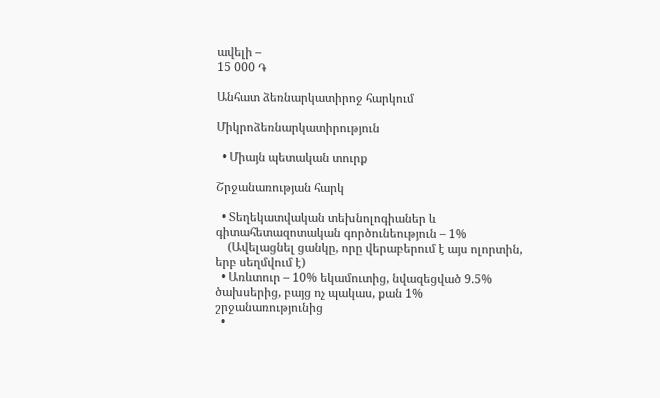ավելի –
15 000 ֏

Անհատ ձեռնարկատիրոջ հարկում

Միկրոձեռնարկատիրություն

  • Միայն պետական տուրք

Շրջանառության հարկ

  • Տեղեկատվական տեխնոլոգիաներ և գիտահետազոտական գործունեություն – 1%
    (Ավելացնել ցանկը, որը վերաբերում է այս ոլորտին, երբ սեղմվում է)
  • Առևտուր – 10% եկամուտից, նվազեցված 9.5% ծախսերից, բայց ոչ պակաս, քան 1% շրջանառությունից
  •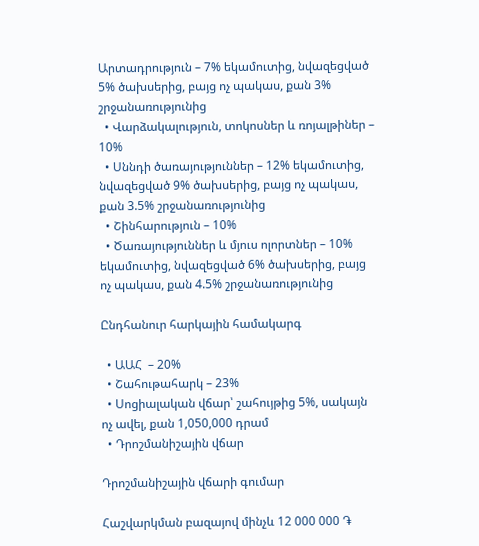Արտադրություն – 7% եկամուտից, նվազեցված 5% ծախսերից, բայց ոչ պակաս, քան 3% շրջանառությունից
  • Վարձակալություն, տոկոսներ և ռոյալթիներ – 10%
  • Սննդի ծառայություններ – 12% եկամուտից, նվազեցված 9% ծախսերից, բայց ոչ պակաս, քան 3.5% շրջանառությունից
  • Շինհարություն – 10%
  • Ծառայություններ և մյուս ոլորտներ – 10% եկամուտից, նվազեցված 6% ծախսերից, բայց ոչ պակաս, քան 4.5% շրջանառությունից

Ընդհանուր հարկային համակարգ

  • ԱԱՀ  – 20%
  • Շահութահարկ – 23%
  • Սոցիալական վճար՝ շահույթից 5%, սակայն ոչ ավել, քան 1,050,000 դրամ
  • Դրոշմանիշային վճար

Դրոշմանիշային վճարի գումար

Հաշվարկման բազայով մինչև 12 000 000 ֏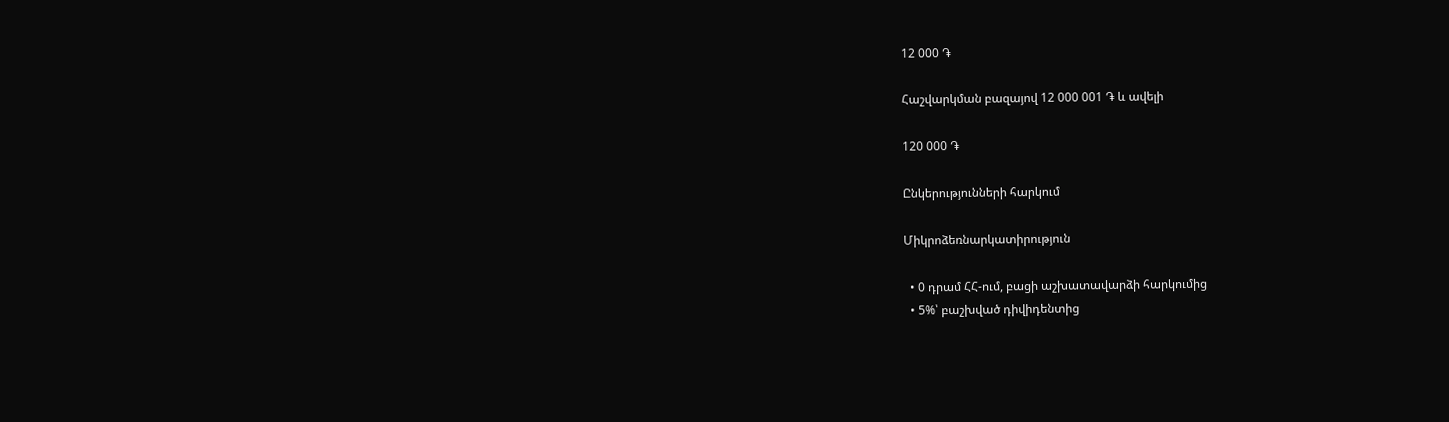12 000 ֏

Հաշվարկման բազայով 12 000 001 ֏ և ավելի

120 000 ֏

Ընկերությունների հարկում

Միկրոձեռնարկատիրություն

  • 0 դրամ ՀՀ-ում, բացի աշխատավարձի հարկումից
  • 5%՝ բաշխված դիվիդենտից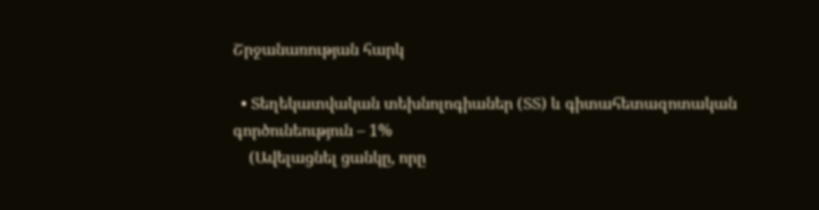Շրջանառության հարկ

  • Տեղեկատվական տեխնոլոգիաներ (ՏՏ) և գիտահետազոտական գործունեություն – 1%
    (Ավելացնել ցանկը, որը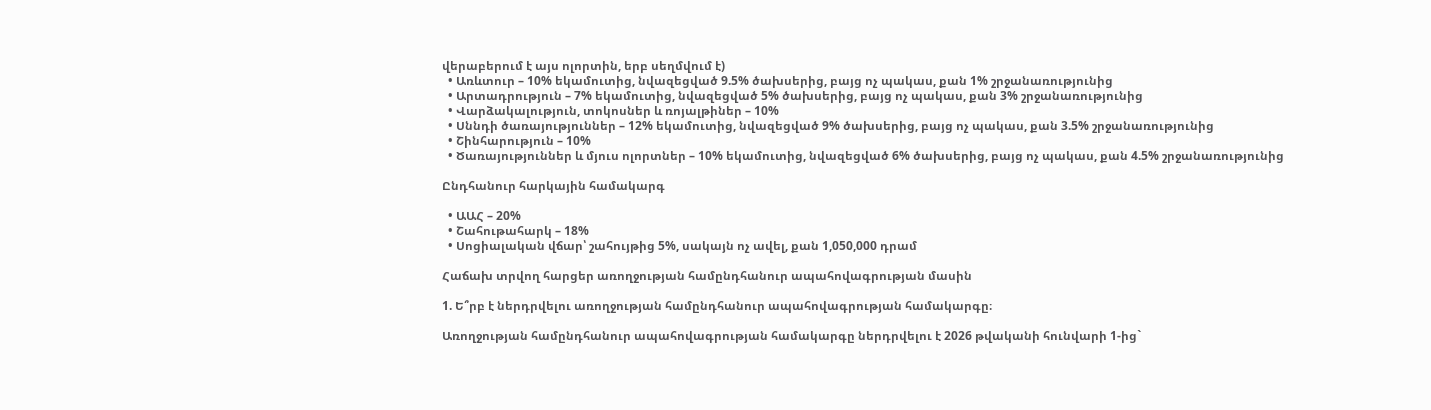վերաբերում է այս ոլորտին, երբ սեղմվում է)
  • Առևտուր – 10% եկամուտից, նվազեցված 9.5% ծախսերից, բայց ոչ պակաս, քան 1% շրջանառությունից
  • Արտադրություն – 7% եկամուտից, նվազեցված 5% ծախսերից, բայց ոչ պակաս, քան 3% շրջանառությունից
  • Վարձակալություն, տոկոսներ և ռոյալթիներ – 10%
  • Սննդի ծառայություններ – 12% եկամուտից, նվազեցված 9% ծախսերից, բայց ոչ պակաս, քան 3.5% շրջանառությունից
  • Շինհարություն – 10%
  • Ծառայություններ և մյուս ոլորտներ – 10% եկամուտից, նվազեցված 6% ծախսերից, բայց ոչ պակաս, քան 4.5% շրջանառությունից

Ընդհանուր հարկային համակարգ

  • ԱԱՀ – 20%
  • Շահութահարկ – 18%
  • Սոցիալական վճար՝ շահույթից 5%, սակայն ոչ ավել, քան 1,050,000 դրամ

Հաճախ տրվող հարցեր առողջության համընդհանուր ապահովագրության մասին

1. Ե՞րբ է ներդրվելու առողջության համընդհանուր ապահովագրության համակարգը։

Առողջության համընդհանուր ապահովագրության համակարգը ներդրվելու է 2026 թվականի հունվարի 1-ից`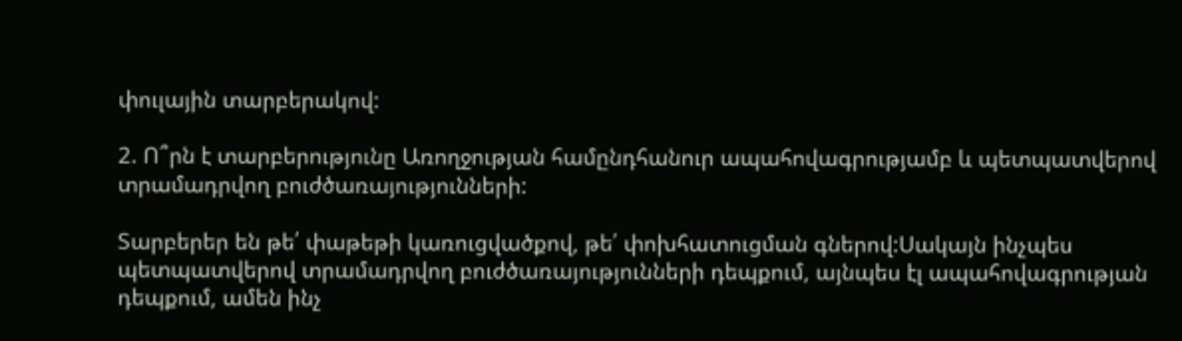փուլային տարբերակով:

2. Ո՞րն է տարբերությունը Առողջության համընդհանուր ապահովագրությամբ և պետպատվերով տրամադրվող բուժծառայությունների:

Տարբերեր են թե՛ փաթեթի կառուցվածքով, թե՛ փոխհատուցման գներով:Սակայն ինչպես պետպատվերով տրամադրվող բուժծառայությունների դեպքում, այնպես էլ ապահովագրության դեպքում, ամեն ինչ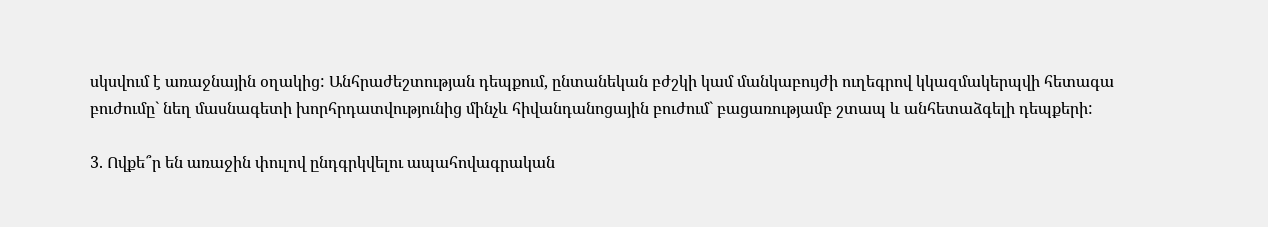սկսվում է առաջնային օղակից: Անհրաժեշտության դեպքում, ընտանեկան բժշկի կամ մանկաբույժի ուղեգրով կկազմակերպվի հետագա բուժումը` նեղ մասնագետի խորհրդատվությունից մինչև հիվանդանոցային բուժում` բացառությամբ շտապ և անհետաձգելի դեպքերի:

3. Ովքե՞ր են առաջին փուլով ընդգրկվելու ապահովագրական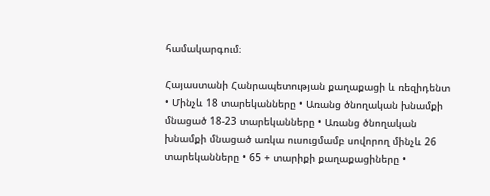համակարգում։

Հայաստանի Հանրապետության քաղաքացի և ռեզիդենտ • Մինչև 18 տարեկանները • Առանց ծնողական խնամքի մնացած 18-23 տարեկանները • Առանց ծնողական խնամքի մնացած առկա ուսուցմամբ սովորող մինչև 26 տարեկանները • 65 + տարիքի քաղաքացիները •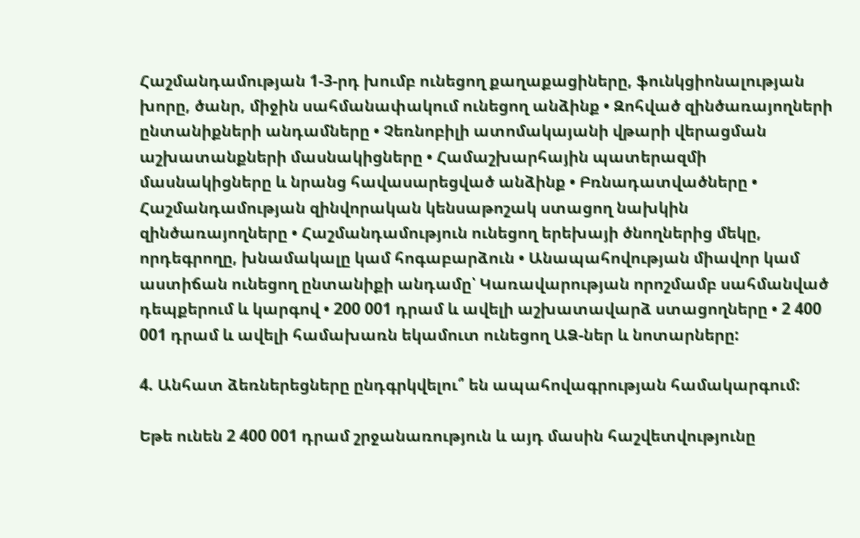Հաշմանդամության 1-3-րդ խումբ ունեցող քաղաքացիները, ֆունկցիոնալության խորը, ծանր, միջին սահմանափակում ունեցող անձինք • Զոհված զինծառայողների ընտանիքների անդամները • Չեռնոբիլի ատոմակայանի վթարի վերացման աշխատանքների մասնակիցները • Համաշխարհային պատերազմի մասնակիցները և նրանց հավասարեցված անձինք • Բռնադատվածները • Հաշմանդամության զինվորական կենսաթոշակ ստացող նախկին զինծառայողները • Հաշմանդամություն ունեցող երեխայի ծնողներից մեկը, որդեգրողը, խնամակալը կամ հոգաբարձուն • Անապահովության միավոր կամ աստիճան ունեցող ընտանիքի անդամը՝ Կառավարության որոշմամբ սահմանված դեպքերում և կարգով • 200 001 դրամ և ավելի աշխատավարձ ստացողները • 2 400 001 դրամ և ավելի համախառն եկամուտ ունեցող ԱՁ-ներ և նոտարները:

4. Անհատ ձեռներեցները ընդգրկվելու՞ են ապահովագրության համակարգում:

Եթե ունեն 2 400 001 դրամ շրջանառություն և այդ մասին հաշվետվությունը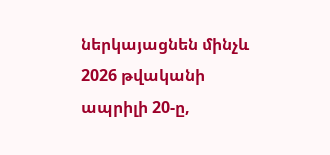ներկայացնեն մինչև 2026 թվականի ապրիլի 20-ը,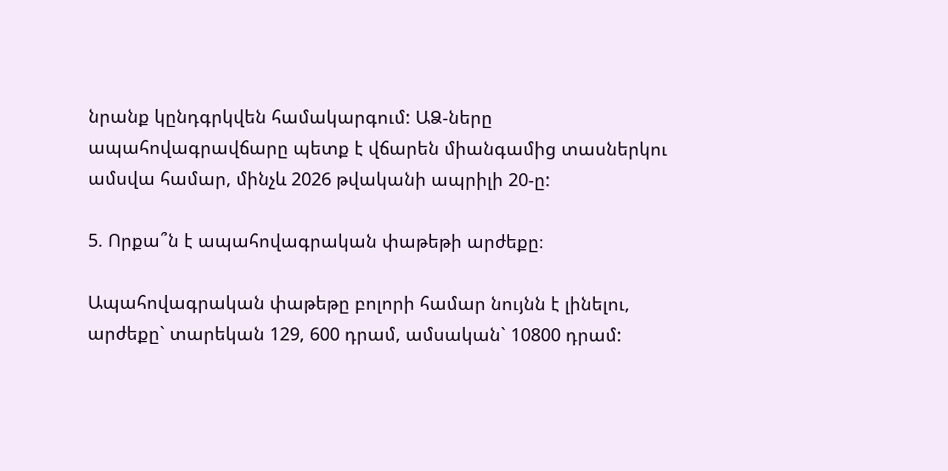նրանք կընդգրկվեն համակարգում: ԱՁ-ները ապահովագրավճարը պետք է վճարեն միանգամից տասներկու ամսվա համար, մինչև 2026 թվականի ապրիլի 20-ը:

5. Որքա՞ն է ապահովագրական փաթեթի արժեքը։

Ապահովագրական փաթեթը բոլորի համար նույնն է լինելու, արժեքը` տարեկան 129, 600 դրամ, ամսական` 10800 դրամ: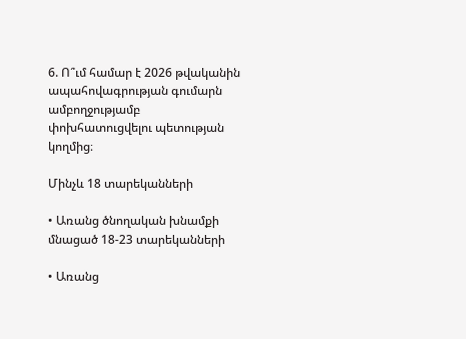6. Ո՞ւմ համար է 2026 թվականին ապահովագրության գումարն ամբողջությամբ փոխհատուցվելու պետության կողմից։

Մինչև 18 տարեկանների

• Առանց ծնողական խնամքի մնացած 18-23 տարեկանների

• Առանց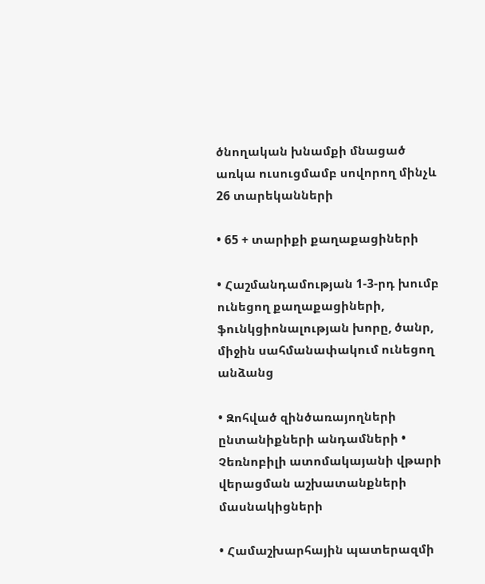ծնողական խնամքի մնացած առկա ուսուցմամբ սովորող մինչև 26 տարեկանների

• 65 + տարիքի քաղաքացիների

• Հաշմանդամության 1-3-րդ խումբ ունեցող քաղաքացիների, ֆունկցիոնալության խորը, ծանր, միջին սահմանափակում ունեցող անձանց

• Զոհված զինծառայողների ընտանիքների անդամների • Չեռնոբիլի ատոմակայանի վթարի վերացման աշխատանքների մասնակիցների

• Համաշխարհային պատերազմի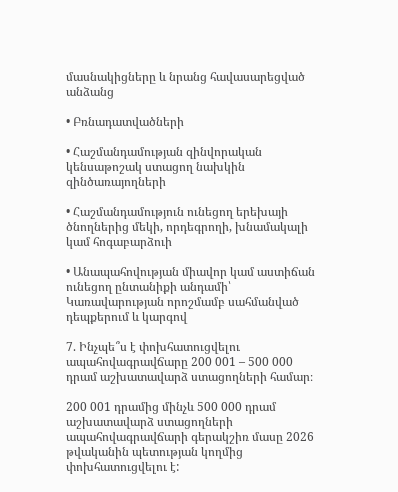մասնակիցները և նրանց հավասարեցված անձանց

• Բռնադատվածների

• Հաշմանդամության զինվորական կենսաթոշակ ստացող նախկին զինծառայողների

• Հաշմանդամություն ունեցող երեխայի ծնողներից մեկի, որդեգրողի, խնամակալի կամ հոգաբարձուի

• Անապահովության միավոր կամ աստիճան ունեցող ընտանիքի անդամի՝ Կառավարության որոշմամբ սահմանված դեպքերում և կարգով

7. Ինչպե՞ս է փոխհատուցվելու ապահովագրավճարը 200 001 – 500 000 դրամ աշխատավարձ ստացողների համար։

200 001 դրամից մինչև 500 000 դրամ աշխատավարձ ստացողների ապահովագրավճարի գերակշիռ մասը 2026 թվականին պետության կողմից փոխհատուցվելու է: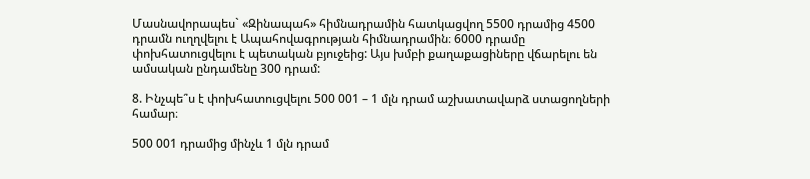Մասնավորապես` «Զինապահ» հիմնադրամին հատկացվող 5500 դրամից 4500 դրամն ուղղվելու է Ապահովագրության հիմնադրամին։ 6000 դրամը փոխհատուցվելու է պետական բյուջեից: Այս խմբի քաղաքացիները վճարելու են ամսական ընդամենը 300 դրամ:

8. Ինչպե՞ս է փոխհատուցվելու 500 001 – 1 մլն դրամ աշխատավարձ ստացողների համար։

500 001 դրամից մինչև 1 մլն դրամ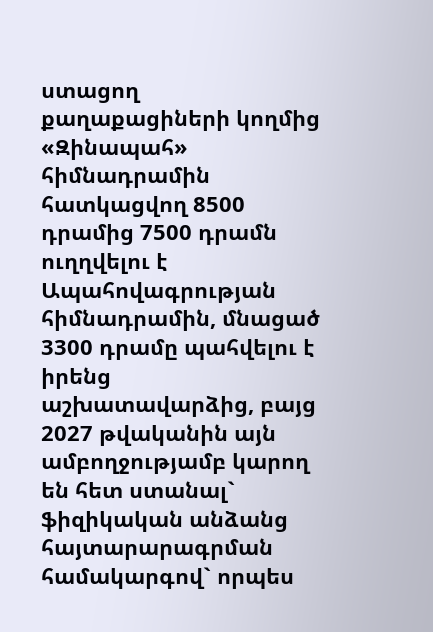ստացող քաղաքացիների կողմից «Զինապահ» հիմնադրամին հատկացվող 8500 դրամից 7500 դրամն ուղղվելու է Ապահովագրության հիմնադրամին, մնացած 3300 դրամը պահվելու է իրենց աշխատավարձից, բայց 2027 թվականին այն ամբողջությամբ կարող են հետ ստանալ` ֆիզիկական անձանց հայտարարագրման համակարգով` որպես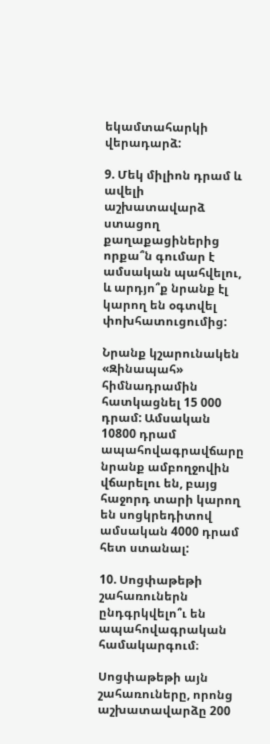եկամտահարկի վերադարձ:

9. Մեկ միլիոն դրամ և ավելի աշխատավարձ ստացող քաղաքացիներից որքա՞ն գումար է ամսական պահվելու, և արդյո՞ք նրանք էլ կարող են օգտվել փոխհատուցումից:

Նրանք կշարունակեն «Զինապահ» հիմնադրամին հատկացնել 15 000 դրամ: Ամսական 10800 դրամ ապահովագրավճարը նրանք ամբողջովին վճարելու են, բայց հաջորդ տարի կարող են սոցկրեդիտով ամսական 4000 դրամ հետ ստանալ:

10. Սոցփաթեթի շահառուներն ընդգրկվելո՞ւ են ապահովագրական համակարգում։

Սոցփաթեթի այն շահառուները, որոնց աշխատավարձը 200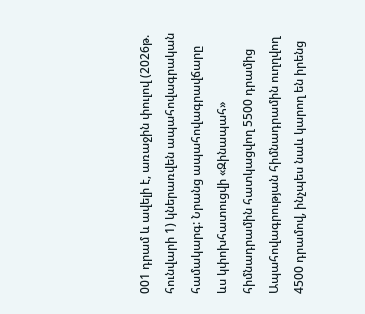001 դրամ և ավելի է, առաջին փուլով (2026թ. հունվարի 1) կներառվեն ապահովագրական համակարգ: Նրանց ապահովագրավճարը ևս կփոխհատուցվի «Զինապահ» հիմնադրամին հատկացվող 5500 դրամից Ապահովագրության հիմնադրամին ուղղվող 4500 դրամով, ինչպես նաև կարող են իրենց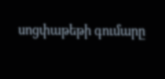սոցփաթեթի գումարը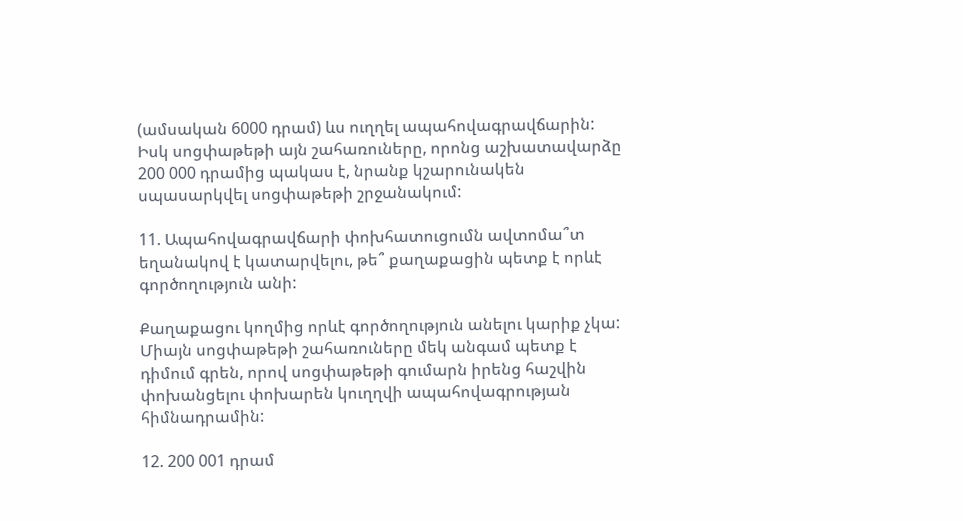(ամսական 6000 դրամ) ևս ուղղել ապահովագրավճարին: Իսկ սոցփաթեթի այն շահառուները, որոնց աշխատավարձը 200 000 դրամից պակաս է, նրանք կշարունակեն սպասարկվել սոցփաթեթի շրջանակում:

11. Ապահովագրավճարի փոխհատուցումն ավտոմա՞տ եղանակով է կատարվելու, թե՞ քաղաքացին պետք է որևէ գործողություն անի:

Քաղաքացու կողմից որևէ գործողություն անելու կարիք չկա: Միայն սոցփաթեթի շահառուները մեկ անգամ պետք է դիմում գրեն, որով սոցփաթեթի գումարն իրենց հաշվին փոխանցելու փոխարեն կուղղվի ապահովագրության հիմնադրամին:

12. 200 001 դրամ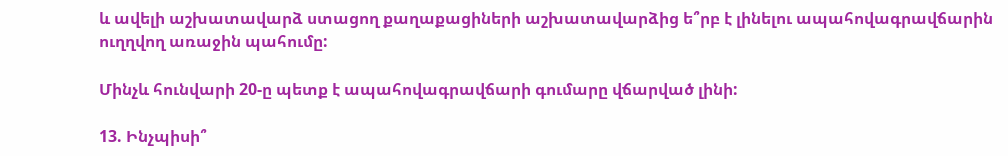և ավելի աշխատավարձ ստացող քաղաքացիների աշխատավարձից ե՞րբ է լինելու ապահովագրավճարին ուղղվող առաջին պահումը:

Մինչև հունվարի 20-ը պետք է ապահովագրավճարի գումարը վճարված լինի:

13. Ինչպիսի՞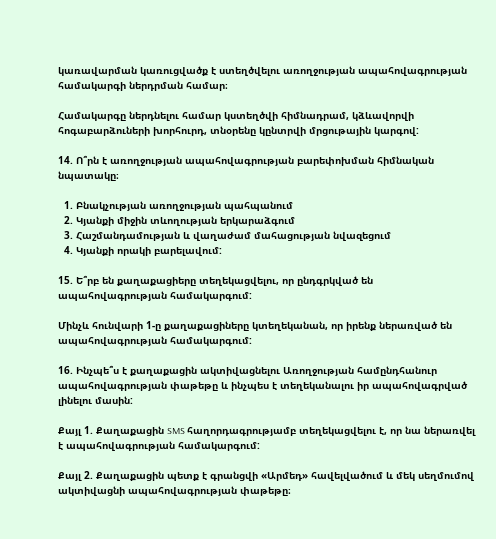կառավարման կառուցվածք է ստեղծվելու առողջության ապահովագրության համակարգի ներդրման համար։

Համակարգը ներդնելու համար կստեղծվի հիմնադրամ, կձևավորվի հոգաբարձուների խորհուրդ, տնօրենը կընտրվի մրցութային կարգով:

14. Ո՞րն է առողջության ապահովագրության բարեփոխման հիմնական նպատակը։

  1. Բնակչության առողջության պահպանում
  2. Կյանքի միջին տևողության երկարաձգում
  3. Հաշմանդամության և վաղաժամ մահացության նվազեցում
  4. Կյանքի որակի բարելավում:

15. Ե՞րբ են քաղաքացիերը տեղեկացվելու, որ ընդգրկված են ապահովագրության համակարգում:

Մինչև հունվարի 1-ը քաղաքացիները կտեղեկանան, որ իրենք ներառված են ապահովագրության համակարգում:

16. Ինչպե՞ս է քաղաքացին ակտիվացնելու Առողջության համընդհանուր ապահովագրության փաթեթը և ինչպես է տեղեկանալու իր ապահովագրված լինելու մասին:

Քայլ 1. Քաղաքացին SMS հաղորդագրությամբ տեղեկացվելու է, որ նա ներառվել է ապահովագրության համակարգում:

Քայլ 2. Քաղաքացին պետք է գրանցվի «Արմեդ» հավելվածում և մեկ սեղմումով ակտիվացնի ապահովագրության փաթեթը։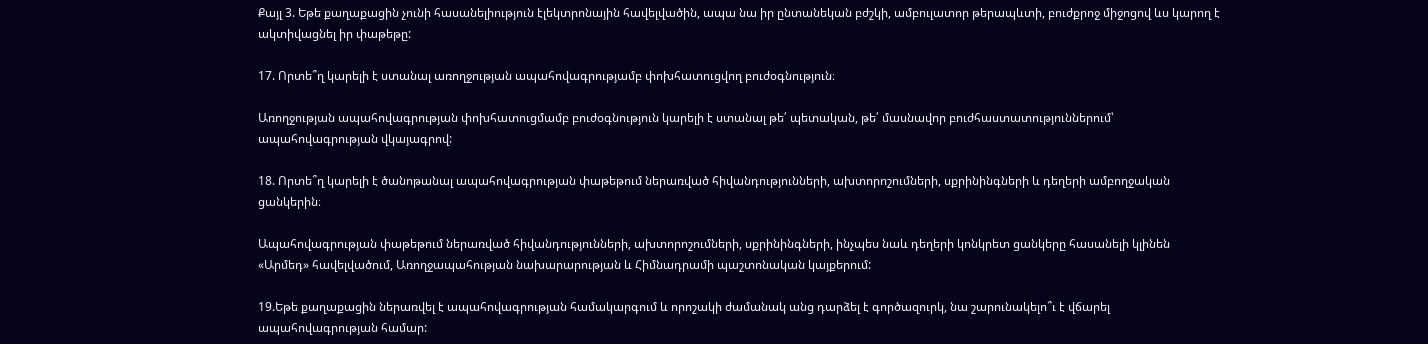Քայլ 3. Եթե քաղաքացին չունի հասանելիություն էլեկտրոնային հավելվածին, ապա նա իր ընտանեկան բժշկի, ամբուլատոր թերապևտի, բուժքրոջ միջոցով ևս կարող է ակտիվացնել իր փաթեթը:

17. Որտե՞ղ կարելի է ստանալ առողջության ապահովագրությամբ փոխհատուցվող բուժօգնություն։

Առողջության ապահովագրության փոխհատուցմամբ բուժօգնություն կարելի է ստանալ թե՛ պետական, թե՛ մասնավոր բուժհաստատություններում՝ ապահովագրության վկայագրով:

18. Որտե՞ղ կարելի է ծանոթանալ ապահովագրության փաթեթում ներառված հիվանդությունների, ախտորոշումների, սքրինինգների և դեղերի ամբողջական ցանկերին։

Ապահովագրության փաթեթում ներառված հիվանդությունների, ախտորոշումների, սքրինինգների, ինչպես նաև դեղերի կոնկրետ ցանկերը հասանելի կլինեն «Արմեդ» հավելվածում, Առողջապահության նախարարության և Հիմնադրամի պաշտոնական կայքերում:

19.Եթե քաղաքացին ներառվել է ապահովագրության համակարգում և որոշակի ժամանակ անց դարձել է գործազուրկ, նա շարունակելո՞ւ է վճարել ապահովագրության համար: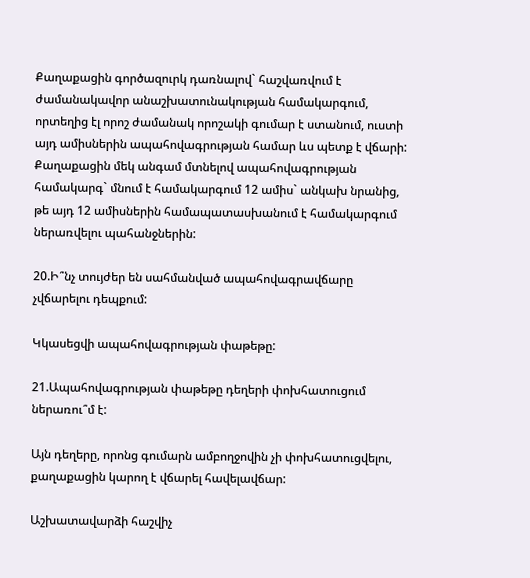Քաղաքացին գործազուրկ դառնալով` հաշվառվում է ժամանակավոր անաշխատունակության համակարգում, որտեղից էլ որոշ ժամանակ որոշակի գումար է ստանում, ուստի այդ ամիսներին ապահովագրության համար ևս պետք է վճարի: Քաղաքացին մեկ անգամ մտնելով ապահովագրության համակարգ` մնում է համակարգում 12 ամիս` անկախ նրանից, թե այդ 12 ամիսներին համապատասխանում է համակարգում ներառվելու պահանջներին:

20.Ի՞նչ տույժեր են սահմանված ապահովագրավճարը չվճարելու դեպքում:

Կկասեցվի ապահովագրության փաթեթը:

21.Ապահովագրության փաթեթը դեղերի փոխհատուցում ներառու՞մ է:

Այն դեղերը, որոնց գումարն ամբողջովին չի փոխհատուցվելու, քաղաքացին կարող է վճարել հավելավճար:

Աշխատավարձի հաշվիչ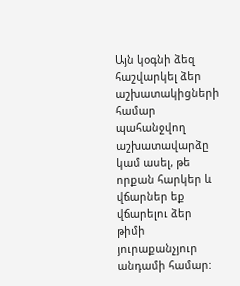Այն կօգնի ձեզ հաշվարկել ձեր աշխատակիցների համար պահանջվող աշխատավարձը կամ ասել, թե որքան հարկեր և վճարներ եք վճարելու ձեր թիմի յուրաքանչյուր անդամի համար: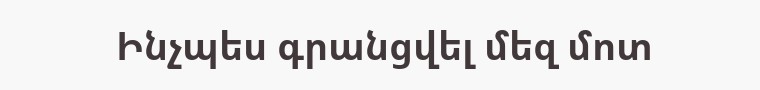Ինչպես գրանցվել մեզ մոտ